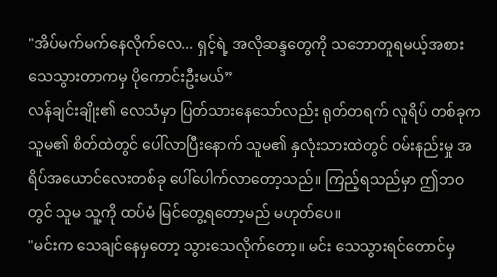"အိပ်မက်မက်နေလိုက်လေ... ရှင့်ရဲ့ အလိုဆန္ဒတွေကို သဘောတူရမယ့်အစား သေသွားတာကမှ ပိုကောင်းဦးမယ်”
လန်ချင်းချိုး၏ လေသံမှာ ပြတ်သားနေသော်လည်း ရုတ်တရက် လူရိပ် တစ်ခုက သူမ၏ စိတ်ထဲတွင် ပေါ်လာပြီးနောက် သူမ၏ နှလုံးသားထဲတွင် ဝမ်းနည်းမှု အရိပ်အယောင်လေးတစ်ခု ပေါ်ပေါက်လာတော့သည်။ ကြည့်ရသည်မှာ ဤဘဝတွင် သူမ သူ့ကို ထပ်မံ မြင်တွေ့ရတော့မည် မဟုတ်ပေ။
"မင်းက သေချင်နေမှတော့ သွားသေလိုက်တော့။ မင်း သေသွားရင်တောင်မှ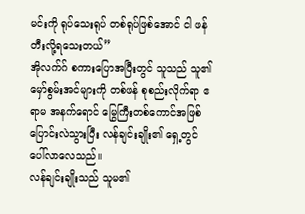မင်းကို ရုပ်သေးရုပ် တစ်ရုပ်ဖြစ်အောင် ငါ ဖန်တီးလို့ရသေးတယ်”
အိုလက်ဂ် စကားပြောအပြီးတွင် သူသည် သူ၏ မှော်စွမ်းအင်များကို တစ်ဖန် စုစည်းလိုက်ရာ ဧရာမ အနက်ရောင် မြွေကြီးတစ်ကောင်အဖြစ် ပြောင်းလဲသွားပြီး လန်ချင်းချိုး၏ ရှေ့တွင် ပေါ်လာလေသည်။
လန်ချင်းချိုးသည် သူမ၏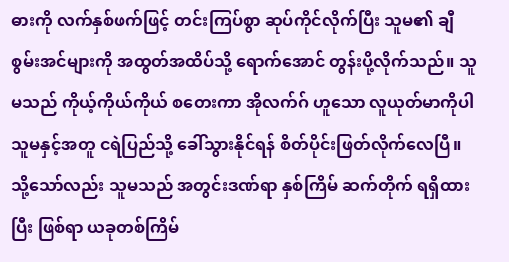ဓားကို လက်နှစ်ဖက်ဖြင့် တင်းကြပ်စွာ ဆုပ်ကိုင်လိုက်ပြီး သူမ၏ ချီစွမ်းအင်များကို အထွတ်အထိပ်သို့ ရောက်အောင် တွန်းပို့လိုက်သည်။ သူမသည် ကိုယ့်ကိုယ်ကိုယ် စတေးကာ အိုလက်ဂ် ဟူသော လူယုတ်မာကိုပါ သူမနှင့်အတူ ငရဲပြည်သို့ ခေါ်သွားနိုင်ရန် စိတ်ပိုင်းဖြတ်လိုက်လေပြီ။
သို့သော်လည်း သူမသည် အတွင်းဒဏ်ရာ နှစ်ကြိမ် ဆက်တိုက် ရရှိထားပြီး ဖြစ်ရာ ယခုတစ်ကြိမ်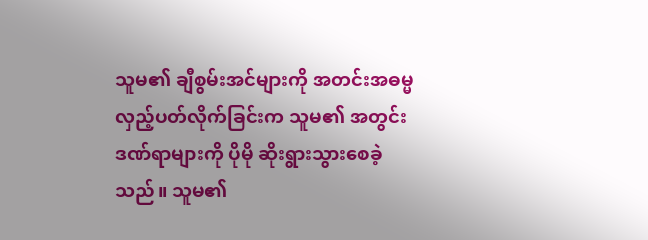သူမ၏ ချီစွမ်းအင်များကို အတင်းအဓမ္မ လှည့်ပတ်လိုက်ခြင်းက သူမ၏ အတွင်းဒဏ်ရာများကို ပိုမို ဆိုးရွားသွားစေခဲ့သည်။ သူမ၏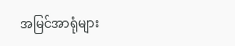အမြင်အာရုံများ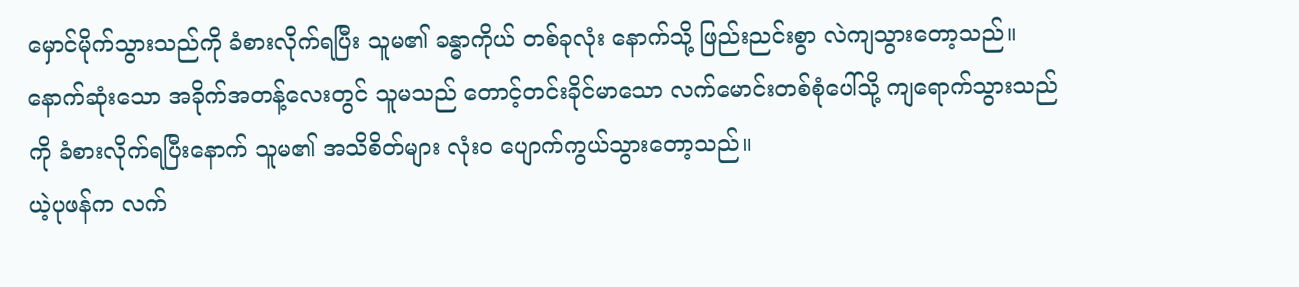မှောင်မိုက်သွားသည်ကို ခံစားလိုက်ရပြီး သူမ၏ ခန္ဓာကိုယ် တစ်ခုလုံး နောက်သို့ ဖြည်းညင်းစွာ လဲကျသွားတော့သည်။
နောက်ဆုံးသော အခိုက်အတန့်လေးတွင် သူမသည် တောင့်တင်းခိုင်မာသော လက်မောင်းတစ်စုံပေါ်သို့ ကျရောက်သွားသည်ကို ခံစားလိုက်ရပြီးနောက် သူမ၏ အသိစိတ်များ လုံးဝ ပျောက်ကွယ်သွားတော့သည်။
ယဲ့ပုဖန်က လက်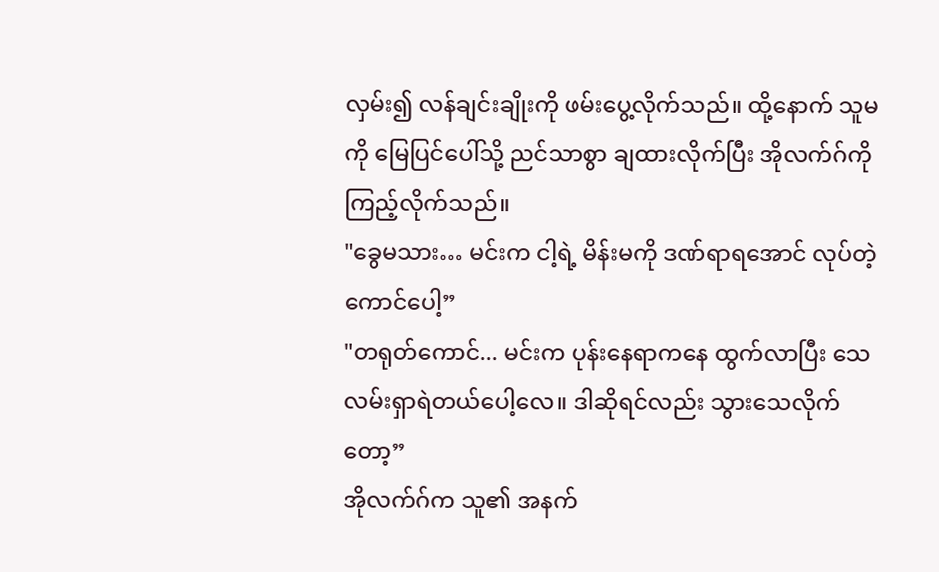လှမ်း၍ လန်ချင်းချိုးကို ဖမ်းပွေ့လိုက်သည်။ ထို့နောက် သူမကို မြေပြင်ပေါ်သို့ ညင်သာစွာ ချထားလိုက်ပြီး အိုလက်ဂ်ကို ကြည့်လိုက်သည်။
"ခွေမသား… မင်းက ငါ့ရဲ့ မိန်းမကို ဒဏ်ရာရအောင် လုပ်တဲ့ကောင်ပေါ့”
"တရုတ်ကောင်... မင်းက ပုန်းနေရာကနေ ထွက်လာပြီး သေလမ်းရှာရဲတယ်ပေါ့လေ။ ဒါဆိုရင်လည်း သွားသေလိုက်တော့”
အိုလက်ဂ်က သူ၏ အနက်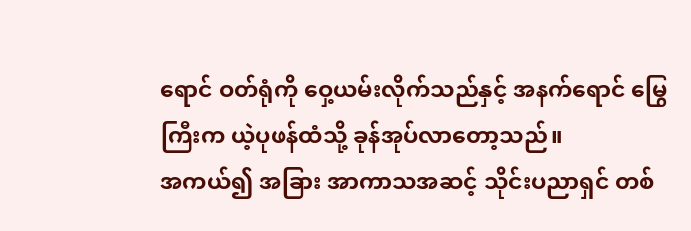ရောင် ဝတ်ရုံကို ဝှေ့ယမ်းလိုက်သည်နှင့် အနက်ရောင် မြွေကြီးက ယဲ့ပုဖန်ထံသို့ ခုန်အုပ်လာတော့သည်။
အကယ်၍ အခြား အာကာသအဆင့် သိုင်းပညာရှင် တစ်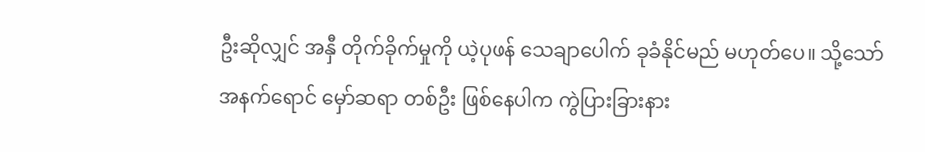ဦးဆိုလျှင် အနှီ တိုက်ခိုက်မှုကို ယဲ့ပုဖန် သေချာပေါက် ခုခံနိုင်မည် မဟုတ်ပေ။ သို့သော် အနက်ရောင် မှော်ဆရာ တစ်ဦး ဖြစ်နေပါက ကွဲပြားခြားနား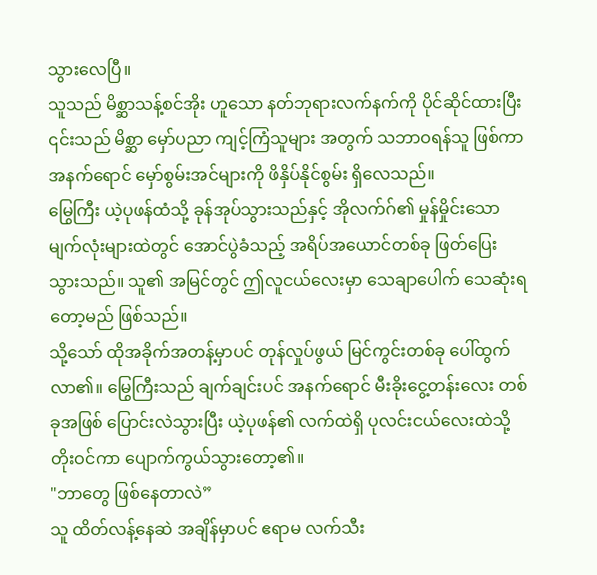သွားလေပြီ။
သူသည် မိစ္ဆာသန့်စင်အိုး ဟူသော နတ်ဘုရားလက်နက်ကို ပိုင်ဆိုင်ထားပြီး ၎င်းသည် မိစ္ဆာ မှော်ပညာ ကျင့်ကြံသူများ အတွက် သဘာဝရန်သူ ဖြစ်ကာ အနက်ရောင် မှော်စွမ်းအင်များကို ဖိနှိပ်နိုင်စွမ်း ရှိလေသည်။
မြွေကြီး ယဲ့ပုဖန်ထံသို့ ခုန်အုပ်သွားသည်နှင့် အိုလက်ဂ်၏ မှုန်မှိုင်းသော မျက်လုံးများထဲတွင် အောင်ပွဲခံသည့် အရိပ်အယောင်တစ်ခု ဖြတ်ပြေးသွားသည်။ သူ၏ အမြင်တွင် ဤလူငယ်လေးမှာ သေချာပေါက် သေဆုံးရတော့မည် ဖြစ်သည်။
သို့သော် ထိုအခိုက်အတန့်မှာပင် တုန်လှုပ်ဖွယ် မြင်ကွင်းတစ်ခု ပေါ်ထွက်လာ၏။ မြွေကြီးသည် ချက်ချင်းပင် အနက်ရောင် မီးခိုးငွေ့တန်းလေး တစ်ခုအဖြစ် ပြောင်းလဲသွားပြီး ယဲ့ပုဖန်၏ လက်ထဲရှိ ပုလင်းငယ်လေးထဲသို့ တိုးဝင်ကာ ပျောက်ကွယ်သွားတော့၏။
"ဘာတွေ ဖြစ်နေတာလဲ”
သူ ထိတ်လန့်နေဆဲ အချိန်မှာပင် ဧရာမ လက်သီး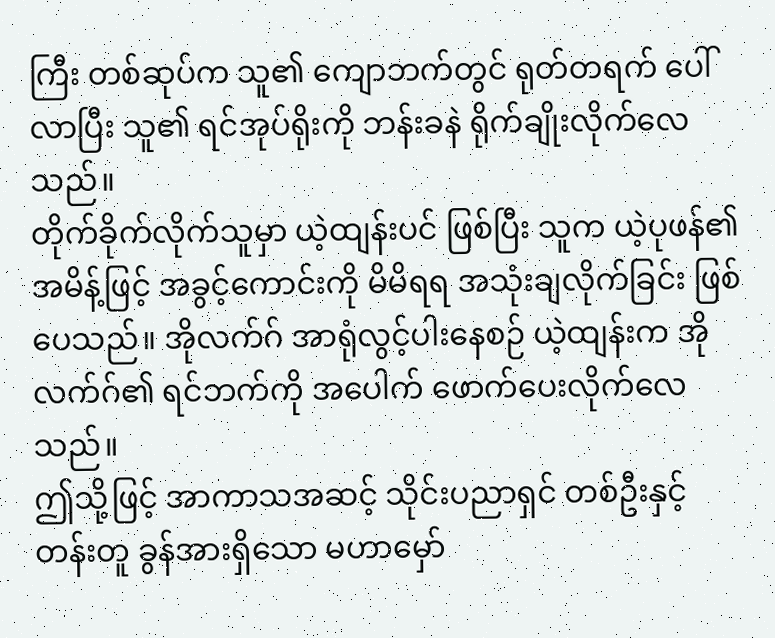ကြီး တစ်ဆုပ်က သူ၏ ကျောဘက်တွင် ရုတ်တရက် ပေါ်လာပြီး သူ၏ ရင်အုပ်ရိုးကို ဘန်းခနဲ ရိုက်ချိုးလိုက်လေသည်။
တိုက်ခိုက်လိုက်သူမှာ ယဲ့ထျန်းပင် ဖြစ်ပြီး သူက ယဲ့ပုဖန်၏ အမိန့်ဖြင့် အခွင့်ကောင်းကို မိမိရရ အသုံးချလိုက်ခြင်း ဖြစ်ပေသည်။ အိုလက်ဂ် အာရုံလွင့်ပါးနေစဉ် ယဲ့ထျန်းက အိုလက်ဂ်၏ ရင်ဘက်ကို အပေါက် ဖောက်ပေးလိုက်လေသည်။
ဤသို့ဖြင့် အာကာသအဆင့် သိုင်းပညာရှင် တစ်ဦးနှင့် တန်းတူ ခွန်အားရှိသော မဟာမှော်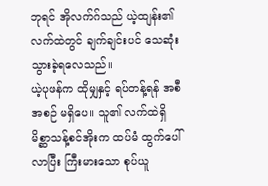ဘုရင် အိုလက်ဂ်သည် ယဲ့ထျန်း၏ လက်ထဲတွင် ချက်ချင်းပင် သေဆုံးသွားခဲ့ရလေသည်။
ယဲ့ပုဖန်က ထိုမျှနှင့် ရပ်တန့်ရန် အစီအစဉ် မရှိပေ။ သူ၏ လက်ထဲရှိ မိစ္ဆာသန့်စင်အိုးက ထပ်မံ ထွက်ပေါ်လာပြီး ကြီးမားသော စုပ်ယူ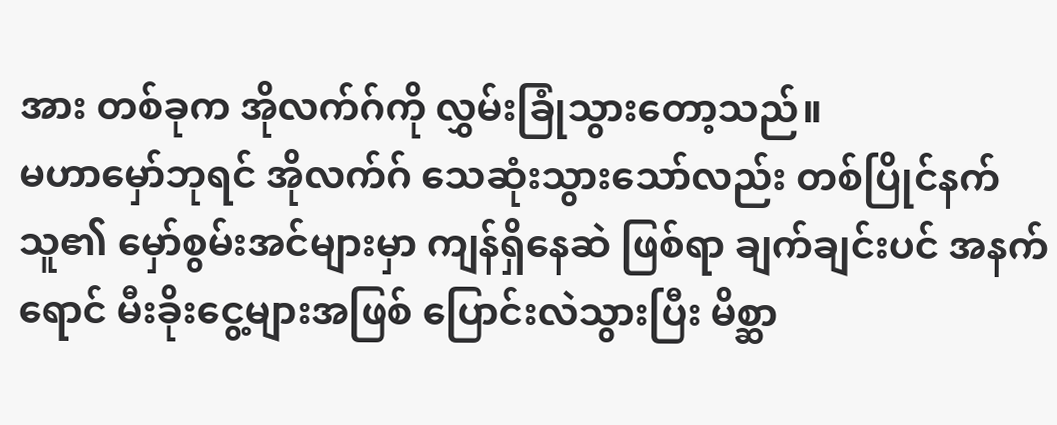အား တစ်ခုက အိုလက်ဂ်ကို လွှမ်းခြုံသွားတော့သည်။
မဟာမှော်ဘုရင် အိုလက်ဂ် သေဆုံးသွားသော်လည်း တစ်ပြိုင်နက် သူ၏ မှော်စွမ်းအင်များမှာ ကျန်ရှိနေဆဲ ဖြစ်ရာ ချက်ချင်းပင် အနက်ရောင် မီးခိုးငွေ့များအဖြစ် ပြောင်းလဲသွားပြီး မိစ္ဆာ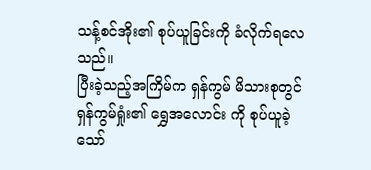သန့်စင်အိုး၏ စုပ်ယူခြင်းကို ခံလိုက်ရလေသည်။
ပြီးခဲ့သည့်အကြိမ်က ရှန်ကွမ် မိသားစုတွင် ရှန်ကွမ်ရှုံး၏ ရွှေအလောင်း ကို စုပ်ယူခဲ့သော်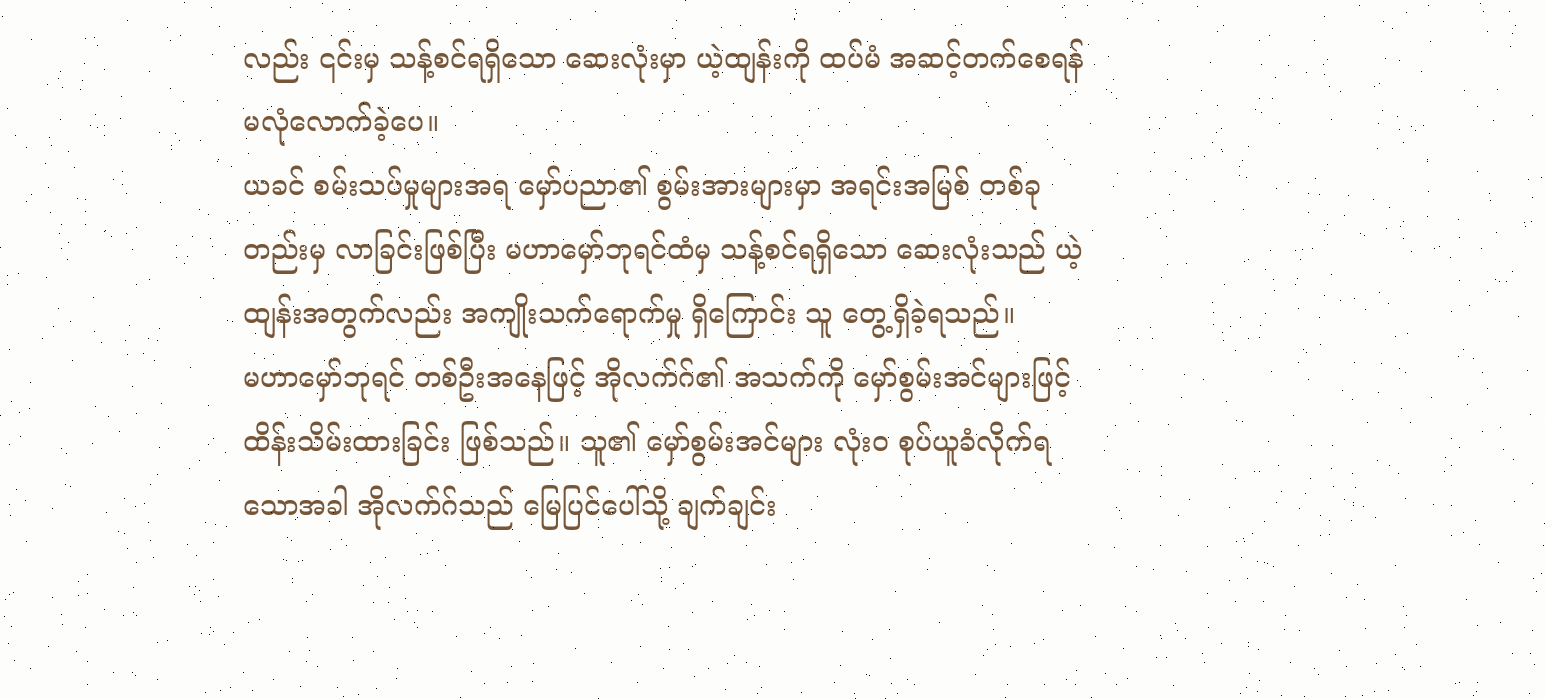လည်း ၎င်းမှ သန့်စင်ရရှိသော ဆေးလုံးမှာ ယဲ့ထျန်းကို ထပ်မံ အဆင့်တက်စေရန် မလုံလောက်ခဲ့ပေ။
ယခင် စမ်းသပ်မှုများအရ မှော်ပညာ၏ စွမ်းအားများမှာ အရင်းအမြစ် တစ်ခုတည်းမှ လာခြင်းဖြစ်ပြီး မဟာမှော်ဘုရင်ထံမှ သန့်စင်ရရှိသော ဆေးလုံးသည် ယဲ့ထျန်းအတွက်လည်း အကျိုးသက်ရောက်မှု ရှိကြောင်း သူ တွေ့ရှိခဲ့ရသည်။
မဟာမှော်ဘုရင် တစ်ဦးအနေဖြင့် အိုလက်ဂ်၏ အသက်ကို မှော်စွမ်းအင်များဖြင့် ထိန်းသိမ်းထားခြင်း ဖြစ်သည်။ သူ၏ မှော်စွမ်းအင်များ လုံးဝ စုပ်ယူခံလိုက်ရသောအခါ အိုလက်ဂ်သည် မြေပြင်ပေါ်သို့ ချက်ချင်း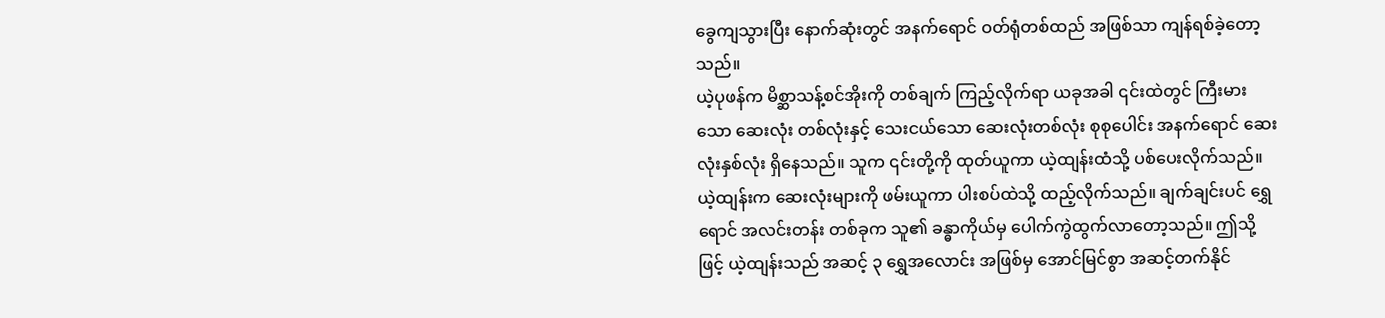ခွေကျသွားပြီး နောက်ဆုံးတွင် အနက်ရောင် ဝတ်ရုံတစ်ထည် အဖြစ်သာ ကျန်ရစ်ခဲ့တော့သည်။
ယဲ့ပုဖန်က မိစ္ဆာသန့်စင်အိုးကို တစ်ချက် ကြည့်လိုက်ရာ ယခုအခါ ၎င်းထဲတွင် ကြီးမားသော ဆေးလုံး တစ်လုံးနှင့် သေးငယ်သော ဆေးလုံးတစ်လုံး စုစုပေါင်း အနက်ရောင် ဆေးလုံးနှစ်လုံး ရှိနေသည်။ သူက ၎င်းတို့ကို ထုတ်ယူကာ ယဲ့ထျန်းထံသို့ ပစ်ပေးလိုက်သည်။
ယဲ့ထျန်းက ဆေးလုံးများကို ဖမ်းယူကာ ပါးစပ်ထဲသို့ ထည့်လိုက်သည်။ ချက်ချင်းပင် ရွှေရောင် အလင်းတန်း တစ်ခုက သူ၏ ခန္ဓာကိုယ်မှ ပေါက်ကွဲထွက်လာတော့သည်။ ဤသို့ဖြင့် ယဲ့ထျန်းသည် အဆင့် ၃ ရွှေအလောင်း အဖြစ်မှ အောင်မြင်စွာ အဆင့်တက်နိုင်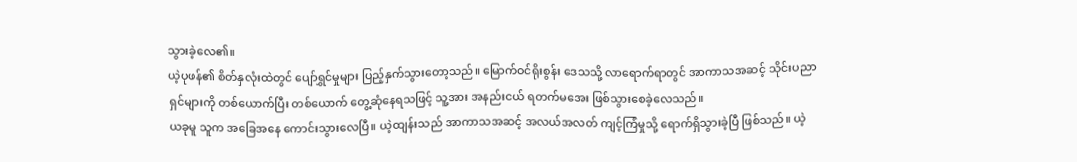သွားခဲ့လေ၏။
ယဲ့ပုဖန်၏ စိတ်နှလုံးထဲတွင် ပျော်ရွှင်မှုများ ပြည့်နှက်သွားတော့သည်။ မြောက်ဝင်ရိုးစွန်း ဒေသသို့ လာရောက်ရာတွင် အာကာသအဆင့် သိုင်းပညာရှင်များကို တစ်ယောက်ပြီး တစ်ယောက် တွေ့ဆုံနေရသဖြင့် သူ့အား အနည်းငယ် ရတက်မအေး ဖြစ်သွားစေခဲ့လေသည်။
ယခုမူ သူက အခြေအနေ ကောင်းသွားလေပြီ။ ယဲ့ထျန်းသည် အာကာသအဆင့် အလယ်အလတ် ကျင့်ကြံမှုသို့ ရောက်ရှိသွားခဲ့ပြီ ဖြစ်သည်။ ယဲ့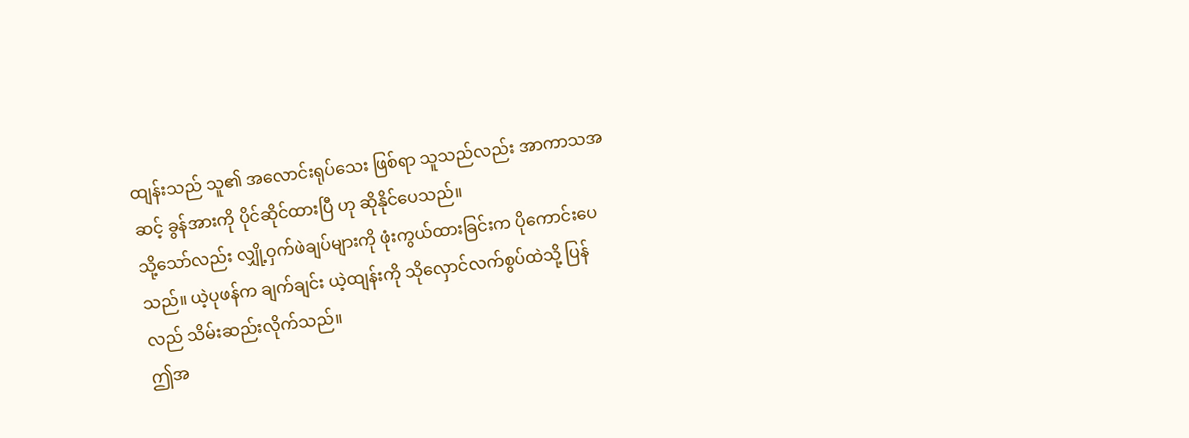ထျန်းသည် သူ၏ အလောင်းရုပ်သေး ဖြစ်ရာ သူသည်လည်း အာကာသအဆင့် ခွန်အားကို ပိုင်ဆိုင်ထားပြီ ဟု ဆိုနိုင်ပေသည်။
သို့သော်လည်း လျှို့ဝှက်ဖဲချပ်များကို ဖုံးကွယ်ထားခြင်းက ပိုကောင်းပေသည်။ ယဲ့ပုဖန်က ချက်ချင်း ယဲ့ထျန်းကို သိုလှောင်လက်စွပ်ထဲသို့ ပြန်လည် သိမ်းဆည်းလိုက်သည်။
ဤအ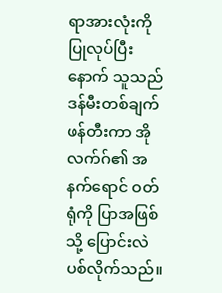ရာအားလုံးကို ပြုလုပ်ပြီးနောက် သူသည် ဒန်မီးတစ်ချက် ဖန်တီးကာ အိုလက်ဂ်၏ အနက်ရောင် ဝတ်ရုံကို ပြာအဖြစ်သို့ ပြောင်းလဲပစ်လိုက်သည်။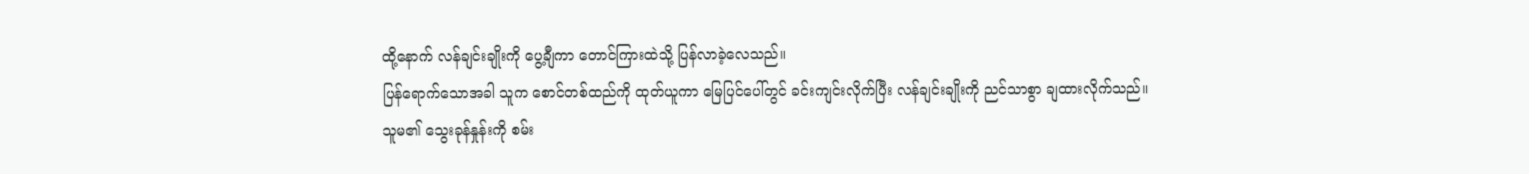ထို့နောက် လန်ချင်းချိုးကို ပွေ့ချီကာ တောင်ကြားထဲသို့ ပြန်လာခဲ့လေသည်။
ပြန်ရောက်သောအခါ သူက စောင်တစ်ထည်ကို ထုတ်ယူကာ မြေပြင်ပေါ်တွင် ခင်းကျင်းလိုက်ပြီး လန်ချင်းချိုးကို ညင်သာစွာ ချထားလိုက်သည်။
သူမ၏ သွေးခုန်နှုန်းကို စမ်း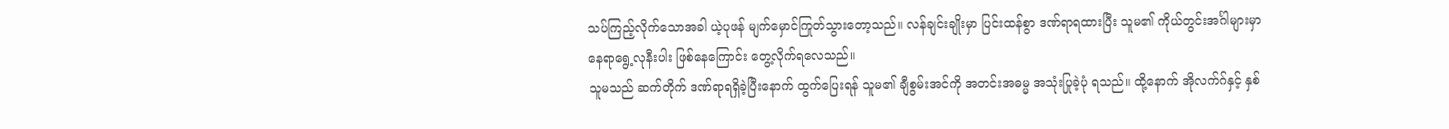သပ်ကြည့်လိုက်သောအခါ ယဲ့ပုဖန် မျက်မှောင်ကြုတ်သွားတော့သည်။ လန်ချင်းချိုးမှာ ပြင်းထန်စွာ ဒဏ်ရာရထားပြီး သူမ၏ ကိုယ်တွင်းအင်္ဂါများမှာ နေရာရွေ့လုနီးပါး ဖြစ်နေကြောင်း တွေ့လိုက်ရလေသည်။
သူမသည် ဆက်တိုက် ဒဏ်ရာရရှိခဲ့ပြီးနောက် ထွက်ပြေးရန် သူမ၏ ချီစွမ်းအင်ကို အတင်းအဓမ္မ အသုံးပြုခဲ့ပုံ ရသည်။ ထို့နောက် အိုလက်ဂ်နှင့် နှစ်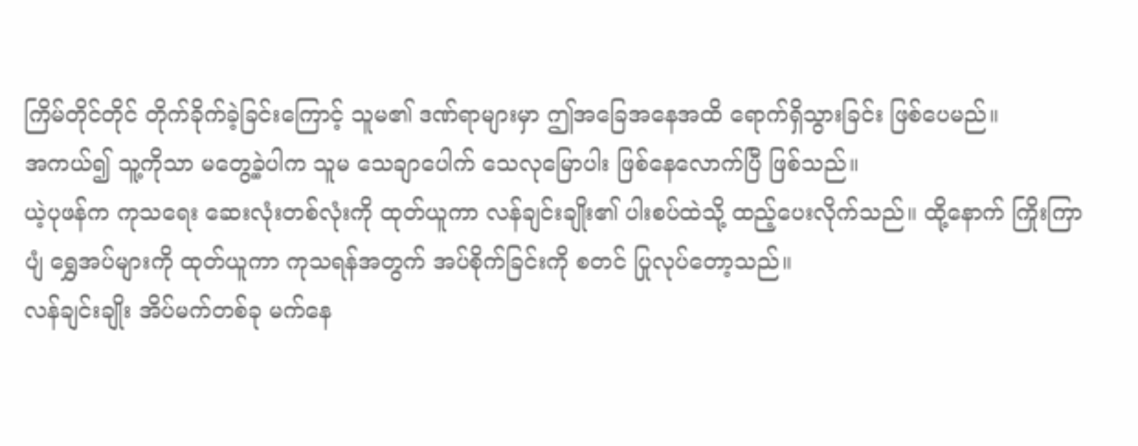ကြိမ်တိုင်တိုင် တိုက်ခိုက်ခဲ့ခြင်းကြောင့် သူမ၏ ဒဏ်ရာများမှာ ဤအခြေအနေအထိ ရောက်ရှိသွားခြင်း ဖြစ်ပေမည်။
အကယ်၍ သူ့ကိုသာ မတွေ့ခဲ့ပါက သူမ သေချာပေါက် သေလုမြောပါး ဖြစ်နေလောက်ပြီ ဖြစ်သည်။
ယဲ့ပုဖန်က ကုသရေး ဆေးလုံးတစ်လုံးကို ထုတ်ယူကာ လန်ချင်းချိုး၏ ပါးစပ်ထဲသို့ ထည့်ပေးလိုက်သည်။ ထို့နောက် ကြိုးကြာပျံ ရွှေအပ်များကို ထုတ်ယူကာ ကုသရန်အတွက် အပ်စိုက်ခြင်းကို စတင် ပြုလုပ်တော့သည်။
လန်ချင်းချိုး အိပ်မက်တစ်ခု မက်နေ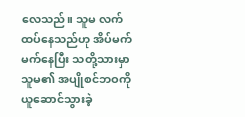လေသည်။ သူမ လက်ထပ်နေသည်ဟု အိပ်မက်မက်နေပြီး သတို့သားမှာ သူမ၏ အပျိုစင်ဘဝကို ယူဆောင်သွားခဲ့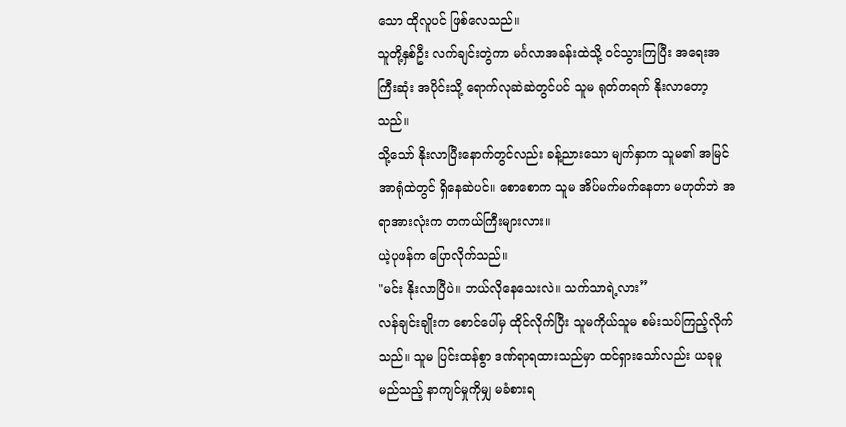သော ထိုလူပင် ဖြစ်လေသည်။
သူတို့နှစ်ဦး လက်ချင်းတွဲကာ မင်္ဂလာအခန်းထဲသို့ ဝင်သွားကြပြီး အရေးအကြီးဆုံး အပိုင်းသို့ ရောက်လုဆဲဆဲတွင်ပင် သူမ ရုတ်တရက် နိုးလာတော့သည်။
သို့သော် နိုးလာပြီးနောက်တွင်လည်း ခန့်ညားသော မျက်နှာက သူမ၏ အမြင်အာရုံထဲတွင် ရှိနေဆဲပင်။ စောစောက သူမ အိပ်မက်မက်နေတာ မဟုတ်ဘဲ အရာအားလုံးက တကယ်ကြီးများလား။
ယဲ့ပုဖန်က ပြောလိုက်သည်။
"မင်း နိုးလာပြီပဲ။ ဘယ်လိုနေသေးလဲ။ သက်သာရဲ့လား”
လန်ချင်းချိုးက စောင်ပေါ်မှ ထိုင်လိုက်ပြီး သူမကိုယ်သူမ စမ်းသပ်ကြည့်လိုက်သည်။ သူမ ပြင်းထန်စွာ ဒဏ်ရာရထားသည်မှာ ထင်ရှားသော်လည်း ယခုမူ မည်သည့် နာကျင်မှုကိုမျှ မခံစားရ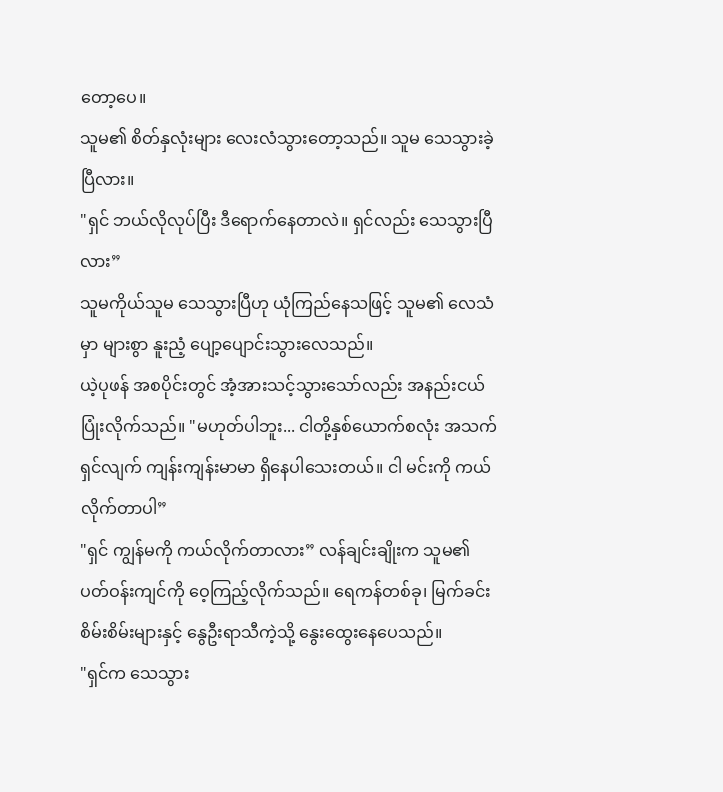တော့ပေ။
သူမ၏ စိတ်နှလုံးများ လေးလံသွားတော့သည်။ သူမ သေသွားခဲ့ပြီလား။
"ရှင် ဘယ်လိုလုပ်ပြီး ဒီရောက်နေတာလဲ။ ရှင်လည်း သေသွားပြီလား”
သူမကိုယ်သူမ သေသွားပြီဟု ယုံကြည်နေသဖြင့် သူမ၏ လေသံမှာ များစွာ နူးညံ့ ပျော့ပျောင်းသွားလေသည်။
ယဲ့ပုဖန် အစပိုင်းတွင် အံ့အားသင့်သွားသော်လည်း အနည်းငယ် ပြုံးလိုက်သည်။ "မဟုတ်ပါဘူး... ငါတို့နှစ်ယောက်စလုံး အသက်ရှင်လျက် ကျန်းကျန်းမာမာ ရှိနေပါသေးတယ်။ ငါ မင်းကို ကယ်လိုက်တာပါ”
"ရှင် ကျွန်မကို ကယ်လိုက်တာလား” လန်ချင်းချိုးက သူမ၏ ပတ်ဝန်းကျင်ကို ဝေ့ကြည့်လိုက်သည်။ ရေကန်တစ်ခု၊ မြက်ခင်းစိမ်းစိမ်းများနှင့် နွေဦးရာသီကဲ့သို့ နွေးထွေးနေပေသည်။
"ရှင်က သေသွား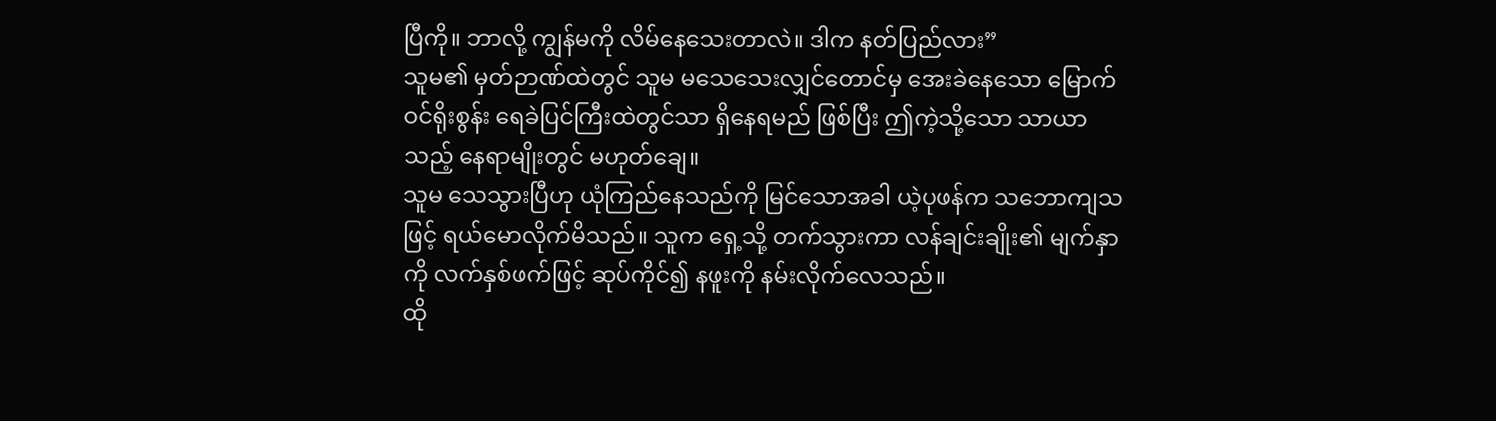ပြီကို။ ဘာလို့ ကျွန်မကို လိမ်နေသေးတာလဲ။ ဒါက နတ်ပြည်လား”
သူမ၏ မှတ်ဉာဏ်ထဲတွင် သူမ မသေသေးလျှင်တောင်မှ အေးခဲနေသော မြောက်ဝင်ရိုးစွန်း ရေခဲပြင်ကြီးထဲတွင်သာ ရှိနေရမည် ဖြစ်ပြီး ဤကဲ့သို့သော သာယာသည့် နေရာမျိုးတွင် မဟုတ်ချေ။
သူမ သေသွားပြီဟု ယုံကြည်နေသည်ကို မြင်သောအခါ ယဲ့ပုဖန်က သဘောကျသဖြင့် ရယ်မောလိုက်မိသည်။ သူက ရှေ့သို့ တက်သွားကာ လန်ချင်းချိုး၏ မျက်နှာကို လက်နှစ်ဖက်ဖြင့် ဆုပ်ကိုင်၍ နဖူးကို နမ်းလိုက်လေသည်။
ထို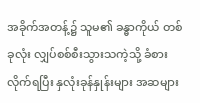အခိုက်အတန့်၌ သူမ၏ ခန္ဓာကိုယ် တစ်ခုလုံး လျှပ်စစ်စီးသွားသကဲ့သို့ ခံစားလိုက်ရပြီး နှလုံးခုန်နှုန်းများ အဆများ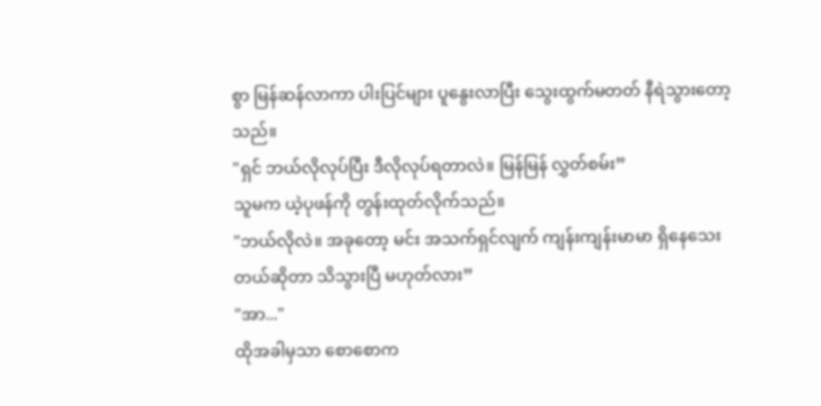စွာ မြန်ဆန်လာကာ ပါးပြင်များ ပူနွေးလာပြီး သွေးထွက်မတတ် နီရဲသွားတော့သည်။
"ရှင် ဘယ်လိုလုပ်ပြီး ဒီလိုလုပ်ရတာလဲ။ မြန်မြန် လွှတ်စမ်း”
သူမက ယဲ့ပုဖန်ကို တွန်းထုတ်လိုက်သည်။
"ဘယ်လိုလဲ။ အခုတော့ မင်း အသက်ရှင်လျက် ကျန်းကျန်းမာမာ ရှိနေသေးတယ်ဆိုတာ သိသွားပြီ မဟုတ်လား”
"အာ..."
ထိုအခါမှသာ စောစောက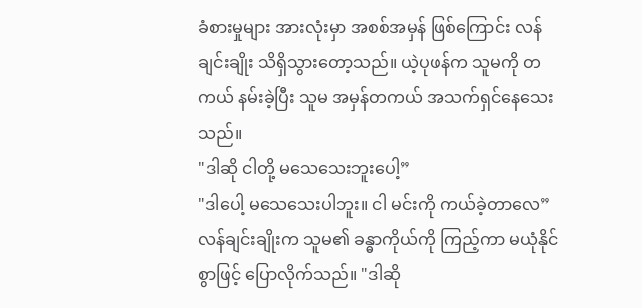ခံစားမှုများ အားလုံးမှာ အစစ်အမှန် ဖြစ်ကြောင်း လန်ချင်းချိုး သိရှိသွားတော့သည်။ ယဲ့ပုဖန်က သူမကို တကယ် နမ်းခဲ့ပြီး သူမ အမှန်တကယ် အသက်ရှင်နေသေးသည်။
"ဒါဆို ငါတို့ မသေသေးဘူးပေါ့”
"ဒါပေါ့ မသေသေးပါဘူး။ ငါ မင်းကို ကယ်ခဲ့တာလေ”
လန်ချင်းချိုးက သူမ၏ ခန္ဓာကိုယ်ကို ကြည့်ကာ မယုံနိုင်စွာဖြင့် ပြောလိုက်သည်။ "ဒါဆို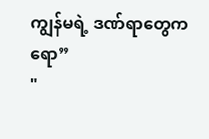ကျွန်မရဲ့ ဒဏ်ရာတွေကရော”
"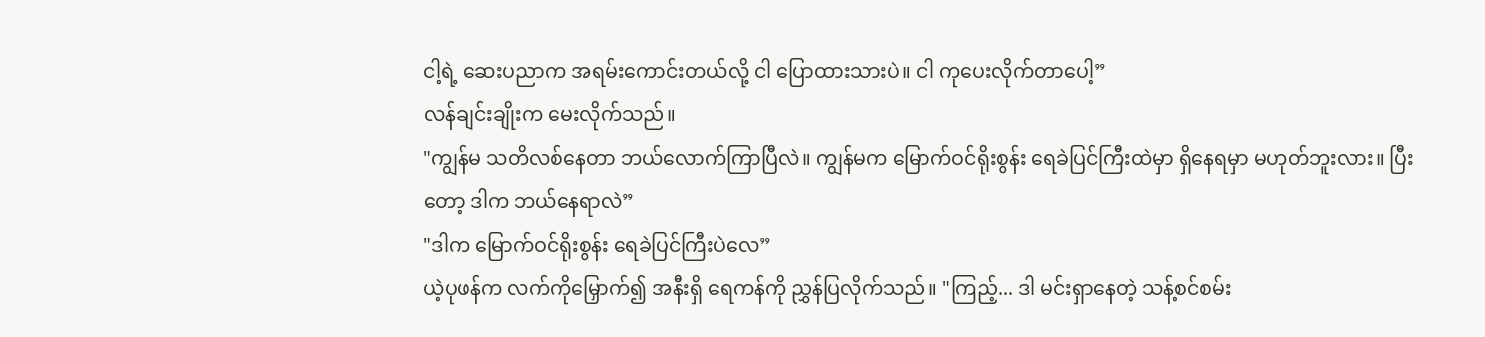ငါ့ရဲ့ ဆေးပညာက အရမ်းကောင်းတယ်လို့ ငါ ပြောထားသားပဲ။ ငါ ကုပေးလိုက်တာပေါ့”
လန်ချင်းချိုးက မေးလိုက်သည်။
"ကျွန်မ သတိလစ်နေတာ ဘယ်လောက်ကြာပြီလဲ။ ကျွန်မက မြောက်ဝင်ရိုးစွန်း ရေခဲပြင်ကြီးထဲမှာ ရှိနေရမှာ မဟုတ်ဘူးလား။ ပြီးတော့ ဒါက ဘယ်နေရာလဲ”
"ဒါက မြောက်ဝင်ရိုးစွန်း ရေခဲပြင်ကြီးပဲလေ”
ယဲ့ပုဖန်က လက်ကိုမြှောက်၍ အနီးရှိ ရေကန်ကို ညွှန်ပြလိုက်သည်။ "ကြည့်... ဒါ မင်းရှာနေတဲ့ သန့်စင်စမ်း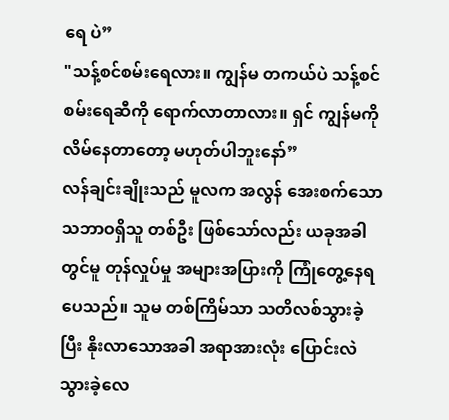ရေ ပဲ”
"သန့်စင်စမ်းရေလား။ ကျွန်မ တကယ်ပဲ သန့်စင်စမ်းရေဆီကို ရောက်လာတာလား။ ရှင် ကျွန်မကို လိမ်နေတာတော့ မဟုတ်ပါဘူးနော်”
လန်ချင်းချိုးသည် မူလက အလွန် အေးစက်သော သဘာဝရှိသူ တစ်ဦး ဖြစ်သော်လည်း ယခုအခါတွင်မူ တုန်လှုပ်မှု အများအပြားကို ကြုံတွေ့နေရပေသည်။ သူမ တစ်ကြိမ်သာ သတိလစ်သွားခဲ့ပြီး နိုးလာသောအခါ အရာအားလုံး ပြောင်းလဲသွားခဲ့လေ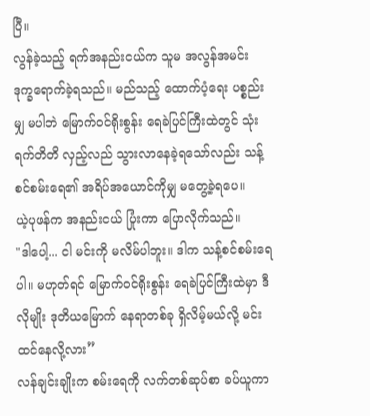ပြီ။
လွန်ခဲ့သည့် ရက်အနည်းငယ်က သူမ အလွန်အမင်း ဒုက္ခရောက်ခဲ့ရသည်။ မည်သည့် ထောက်ပံ့ရေး ပစ္စည်းမျှ မပါဘဲ မြောက်ဝင်ရိုးစွန်း ရေခဲပြင်ကြီးထဲတွင် သုံးရက်တိတိ လှည့်လည် သွားလာနေခဲ့ရသော်လည်း သန့်စင်စမ်းရေ၏ အရိပ်အယောင်ကိုမျှ မတွေ့ခဲ့ရပေ။
ယဲ့ပုဖန်က အနည်းငယ် ပြုံးကာ ပြောလိုက်သည်။
"ဒါပေါ့... ငါ မင်းကို မလိမ်ပါဘူး။ ဒါက သန့်စင်စမ်းရေပါ။ မဟုတ်ရင် မြောက်ဝင်ရိုးစွန်း ရေခဲပြင်ကြီးထဲမှာ ဒီလိုမျိုး ဒုတိယမြောက် နေရာတစ်ခု ရှိလိမ့်မယ်လို့ မင်း ထင်နေလို့လား”
လန်ချင်းချိုးက စမ်းရေကို လက်တစ်ဆုပ်စာ ခပ်ယူကာ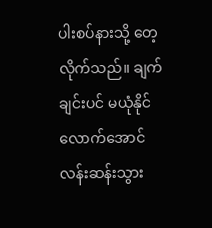ပါးစပ်နားသို့ တေ့လိုက်သည်။ ချက်ချင်းပင် မယုံနိုင်လောက်အောင် လန်းဆန်းသွား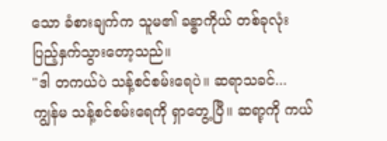သော ခံစားချက်က သူမ၏ ခန္ဓာကိုယ် တစ်ခုလုံး ပြည့်နှက်သွားတော့သည်။
"ဒါ တကယ်ပဲ သန့်စင်စမ်းရေပဲ။ ဆရာသခင်... ကျွန်မ သန့်စင်စမ်းရေကို ရှာတွေ့ပြီ။ ဆရာ့ကို ကယ်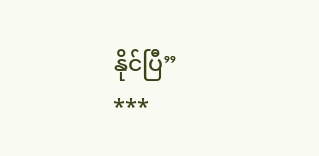နိုင်ပြီ”
***